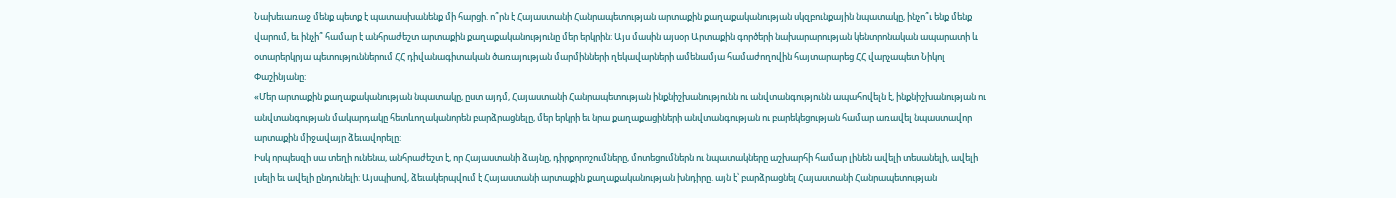Նախեւառաջ մենք պետք է պատասխանենք մի հարցի. ո՞րն է Հայաստանի Հանրապետության արտաքին քաղաքականության սկզբունքային նպատակը, ինչո՞ւ ենք մենք վարում, եւ ինչի՞ համար է անհրաժեշտ արտաքին քաղաքականությունը մեր երկրին: Այս մասին այսօր Արտաքին գործերի նախարարության կենտրոնական ապարատի և օտարերկրյա պետություններում ՀՀ դիվանագիտական ծառայության մարմինների ղեկավարների ամենամյա համաժողովին հայտարարեց ՀՀ վարչապետ Նիկոլ Փաշինյանը:
«Մեր արտաքին քաղաքականության նպատակը, ըստ այդմ, Հայաստանի Հանրապետության ինքնիշխանությունն ու անվտանգությունն ապահովելն է, ինքնիշխանության ու անվտանգության մակարդակը հետևողականորեն բարձրացնելը, մեր երկրի եւ նրա քաղաքացիների անվտանգության ու բարեկեցության համար առավել նպաստավոր արտաքին միջավայր ձեւավորելը:
Իսկ որպեսզի սա տեղի ունենա, անհրաժեշտ է, որ Հայաստանի ձայնը, դիրքորոշումները, մոտեցումներն ու նպատակները աշխարհի համար լինեն ավելի տեսանելի, ավելի լսելի եւ ավելի ընդունելի: Այսպիսով, ձեւակերպվում է Հայաստանի արտաքին քաղաքականության խնդիրը. այն է՝ բարձրացնել Հայաստանի Հանրապետության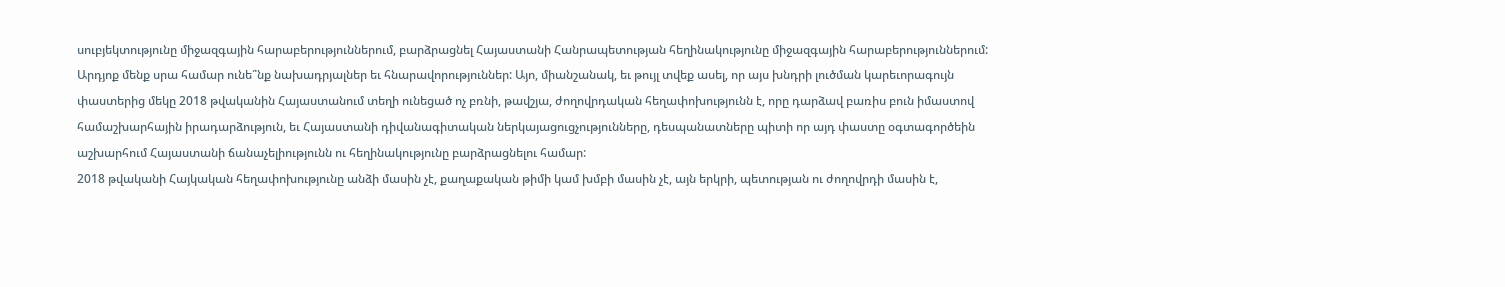սուբյեկտությունը միջազգային հարաբերություններում, բարձրացնել Հայաստանի Հանրապետության հեղինակությունը միջազգային հարաբերություններում:
Արդյոք մենք սրա համար ունե՞նք նախադրյալներ եւ հնարավորություններ: Այո, միանշանակ, եւ թույլ տվեք ասել, որ այս խնդրի լուծման կարեւորագույն փաստերից մեկը 2018 թվականին Հայաստանում տեղի ունեցած ոչ բռնի, թավշյա, ժողովրդական հեղափոխությունն է, որը դարձավ բառիս բուն իմաստով համաշխարհային իրադարձություն, եւ Հայաստանի դիվանագիտական ներկայացուցչությունները, դեսպանատները պիտի որ այդ փաստը օգտագործեին աշխարհում Հայաստանի ճանաչելիությունն ու հեղինակությունը բարձրացնելու համար:
2018 թվականի Հայկական հեղափոխությունը անձի մասին չէ, քաղաքական թիմի կամ խմբի մասին չէ, այն երկրի, պետության ու ժողովրդի մասին է,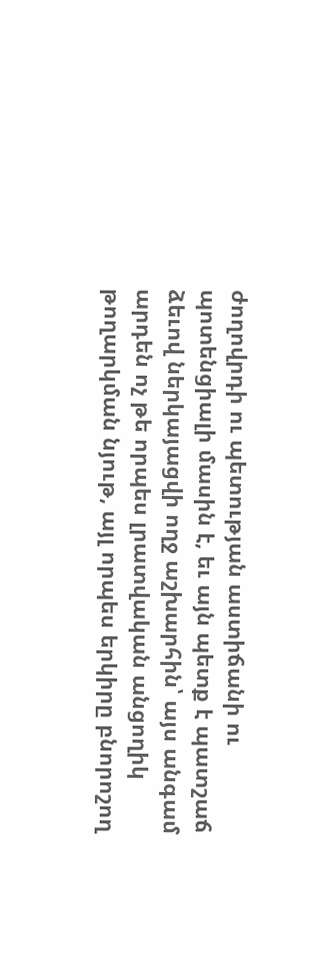ժողովրդի ու պետության աստիճանի ու պոտենցիալի մասին է, եւ այն պետք է պատշաճ ձեւով ներկայացվի ողջ աշխարհին՝ այս անգամ արդեն ոչ թե որպես լրատվական անցողիկ թողարկման նյութ, այլ որպես երկիրը բնորոշող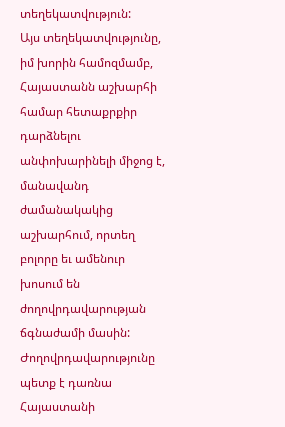տեղեկատվություն:
Այս տեղեկատվությունը, իմ խորին համոզմամբ, Հայաստանն աշխարհի համար հետաքրքիր դարձնելու անփոխարինելի միջոց է, մանավանդ ժամանակակից աշխարհում, որտեղ բոլորը եւ ամենուր խոսում են ժողովրդավարության ճգնաժամի մասին:
Ժողովրդավարությունը պետք է դառնա Հայաստանի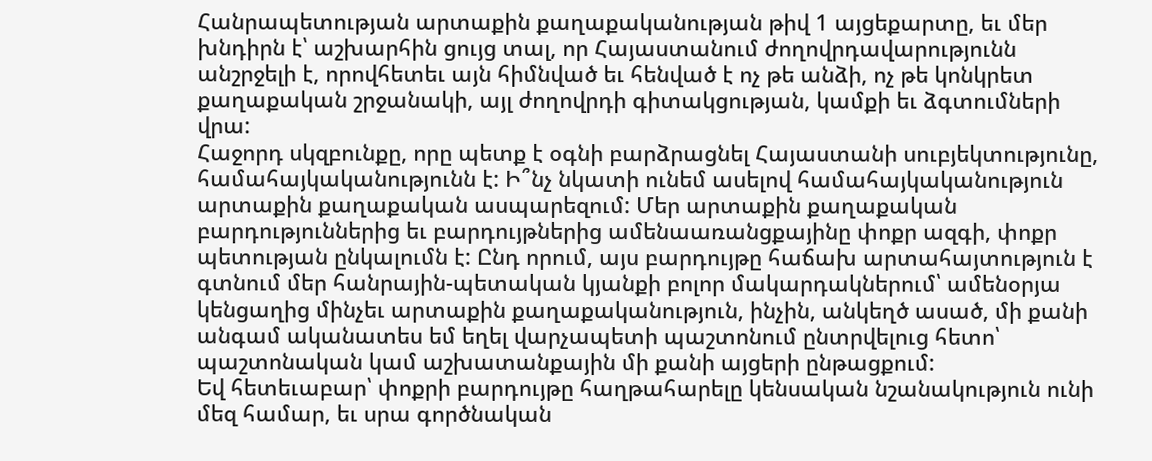Հանրապետության արտաքին քաղաքականության թիվ 1 այցեքարտը, եւ մեր խնդիրն է՝ աշխարհին ցույց տալ, որ Հայաստանում ժողովրդավարությունն անշրջելի է, որովհետեւ այն հիմնված եւ հենված է ոչ թե անձի, ոչ թե կոնկրետ քաղաքական շրջանակի, այլ ժողովրդի գիտակցության, կամքի եւ ձգտումների վրա:
Հաջորդ սկզբունքը, որը պետք է օգնի բարձրացնել Հայաստանի սուբյեկտությունը, համահայկականությունն է: Ի՞նչ նկատի ունեմ ասելով համահայկականություն արտաքին քաղաքական ասպարեզում: Մեր արտաքին քաղաքական բարդություններից եւ բարդույթներից ամենաառանցքայինը փոքր ազգի, փոքր պետության ընկալումն է: Ընդ որում, այս բարդույթը հաճախ արտահայտություն է գտնում մեր հանրային-պետական կյանքի բոլոր մակարդակներում՝ ամենօրյա կենցաղից մինչեւ արտաքին քաղաքականություն, ինչին, անկեղծ ասած, մի քանի անգամ ականատես եմ եղել վարչապետի պաշտոնում ընտրվելուց հետո՝ պաշտոնական կամ աշխատանքային մի քանի այցերի ընթացքում:
Եվ հետեւաբար՝ փոքրի բարդույթը հաղթահարելը կենսական նշանակություն ունի մեզ համար, եւ սրա գործնական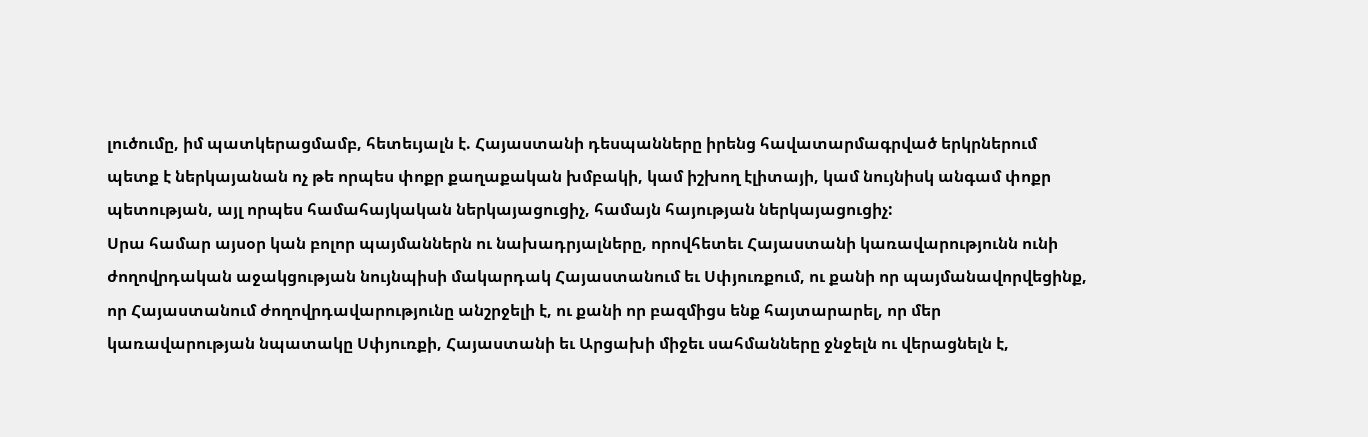լուծումը, իմ պատկերացմամբ, հետեւյալն է. Հայաստանի դեսպանները իրենց հավատարմագրված երկրներում պետք է ներկայանան ոչ թե որպես փոքր քաղաքական խմբակի, կամ իշխող էլիտայի, կամ նույնիսկ անգամ փոքր պետության, այլ որպես համահայկական ներկայացուցիչ, համայն հայության ներկայացուցիչ:
Սրա համար այսօր կան բոլոր պայմաններն ու նախադրյալները, որովհետեւ Հայաստանի կառավարությունն ունի ժողովրդական աջակցության նույնպիսի մակարդակ Հայաստանում եւ Սփյուռքում, ու քանի որ պայմանավորվեցինք, որ Հայաստանում ժողովրդավարությունը անշրջելի է, ու քանի որ բազմիցս ենք հայտարարել, որ մեր կառավարության նպատակը Սփյուռքի, Հայաստանի եւ Արցախի միջեւ սահմանները ջնջելն ու վերացնելն է,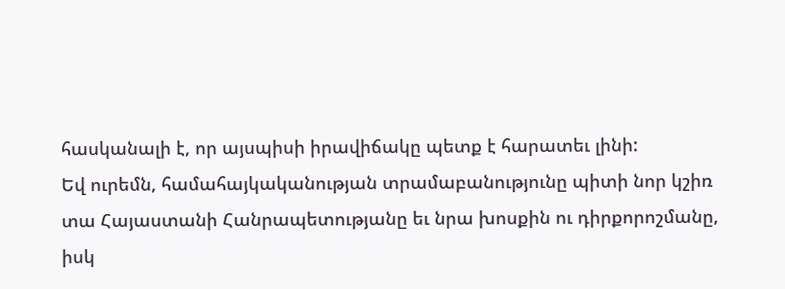հասկանալի է, որ այսպիսի իրավիճակը պետք է հարատեւ լինի:
Եվ ուրեմն, համահայկականության տրամաբանությունը պիտի նոր կշիռ տա Հայաստանի Հանրապետությանը եւ նրա խոսքին ու դիրքորոշմանը, իսկ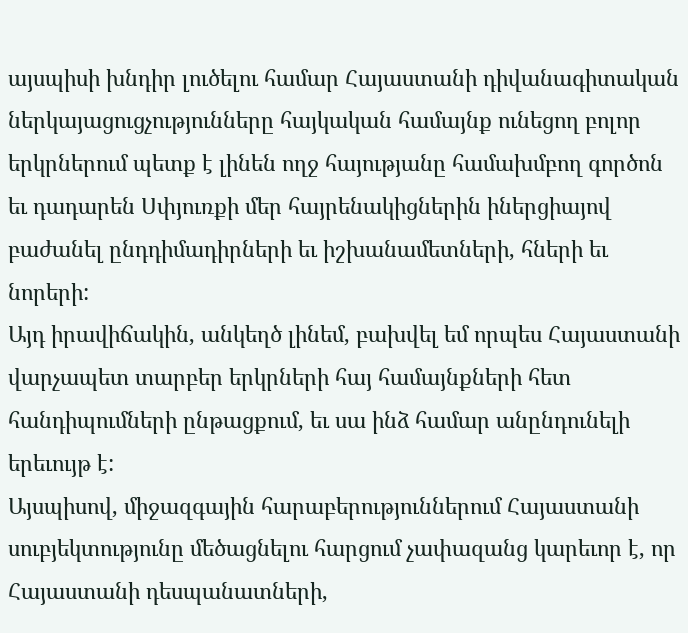այսպիսի խնդիր լուծելու համար Հայաստանի դիվանագիտական ներկայացուցչությունները հայկական համայնք ունեցող բոլոր երկրներում պետք է լինեն ողջ հայությանը համախմբող գործոն եւ դադարեն Սփյուռքի մեր հայրենակիցներին իներցիայով բաժանել ընդդիմադիրների եւ իշխանամետների, հների եւ նորերի:
Այդ իրավիճակին, անկեղծ լինեմ, բախվել եմ որպես Հայաստանի վարչապետ տարբեր երկրների հայ համայնքների հետ հանդիպումների ընթացքում, եւ սա ինձ համար անընդունելի երեւույթ է:
Այսպիսով, միջազգային հարաբերություններում Հայաստանի սուբյեկտությունը մեծացնելու հարցում չափազանց կարեւոր է, որ Հայաստանի դեսպանատների,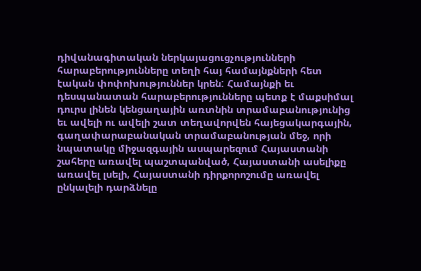դիվանագիտական ներկայացուցչությունների հարաբերությունները տեղի հայ համայնքների հետ էական փոփոխություններ կրեն: Համայնքի եւ դեսպանատան հարաբերությունները պետք է մաքսիմալ դուրս լինեն կենցաղային առտնին տրամաբանությունից եւ ավելի ու ավելի շատ տեղավորվեն հայեցակարգային, գաղափարաբանական տրամաբանության մեջ, որի նպատակը միջազգային ասպարեզում Հայաստանի շահերը առավել պաշտպանված, Հայաստանի ասելիքը առավել լսելի, Հայաստանի դիրքորոշումը առավել ընկալելի դարձնելը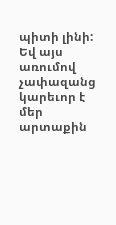պիտի լինի:
Եվ այս առումով չափազանց կարեւոր է մեր արտաքին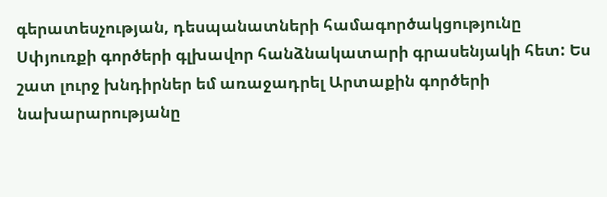գերատեսչության, դեսպանատների համագործակցությունը Սփյուռքի գործերի գլխավոր հանձնակատարի գրասենյակի հետ: Ես շատ լուրջ խնդիրներ եմ առաջադրել Արտաքին գործերի նախարարությանը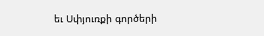եւ Սփյուռքի գործերի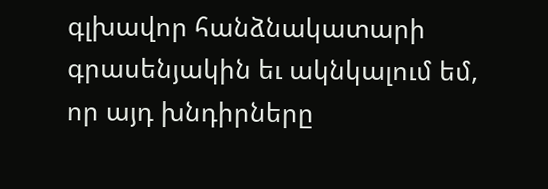գլխավոր հանձնակատարի գրասենյակին եւ ակնկալում եմ, որ այդ խնդիրները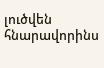լուծվեն հնարավորինս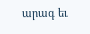արագ եւ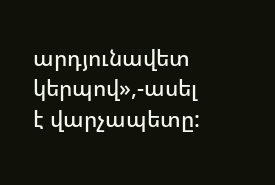արդյունավետ կերպով»,-ասել է վարչապետը: